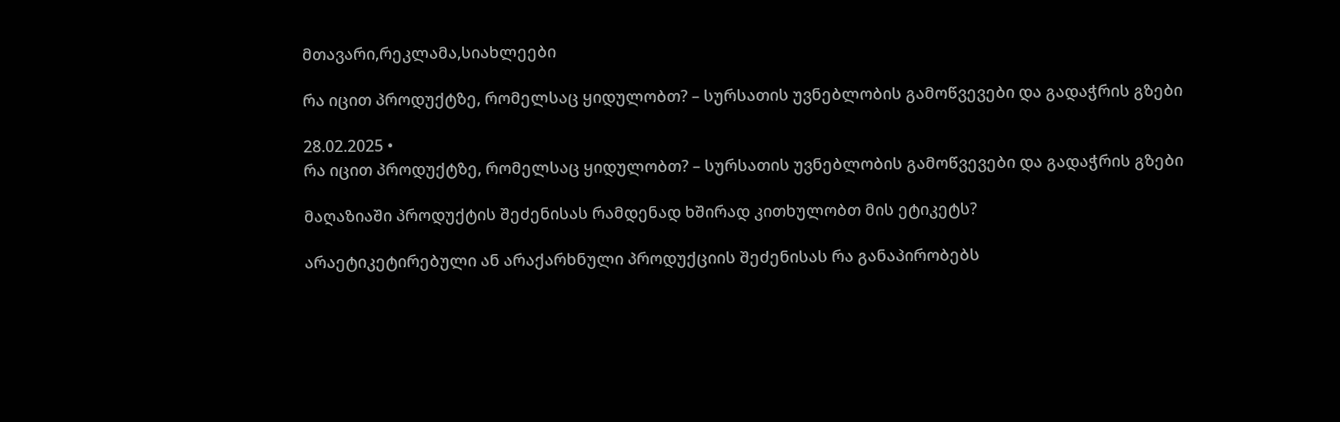მთავარი,რეკლამა,სიახლეები

რა იცით პროდუქტზე, რომელსაც ყიდულობთ? – სურსათის უვნებლობის გამოწვევები და გადაჭრის გზები

28.02.2025 •
რა იცით პროდუქტზე, რომელსაც ყიდულობთ? – სურსათის უვნებლობის გამოწვევები და გადაჭრის გზები

მაღაზიაში პროდუქტის შეძენისას რამდენად ხშირად კითხულობთ მის ეტიკეტს?

არაეტიკეტირებული ან არაქარხნული პროდუქციის შეძენისას რა განაპირობებს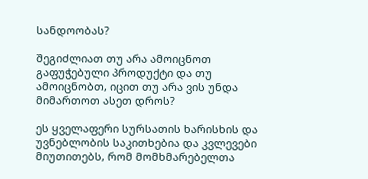სანდოობას?

შეგიძლიათ თუ არა ამოიცნოთ გაფუჭებული პროდუქტი და თუ ამოიცნობთ, იცით თუ არა ვის უნდა მიმართოთ ასეთ დროს?

ეს ყველაფერი სურსათის ხარისხის და უვნებლობის საკითხებია და კვლევები მიუთითებს, რომ მომხმარებელთა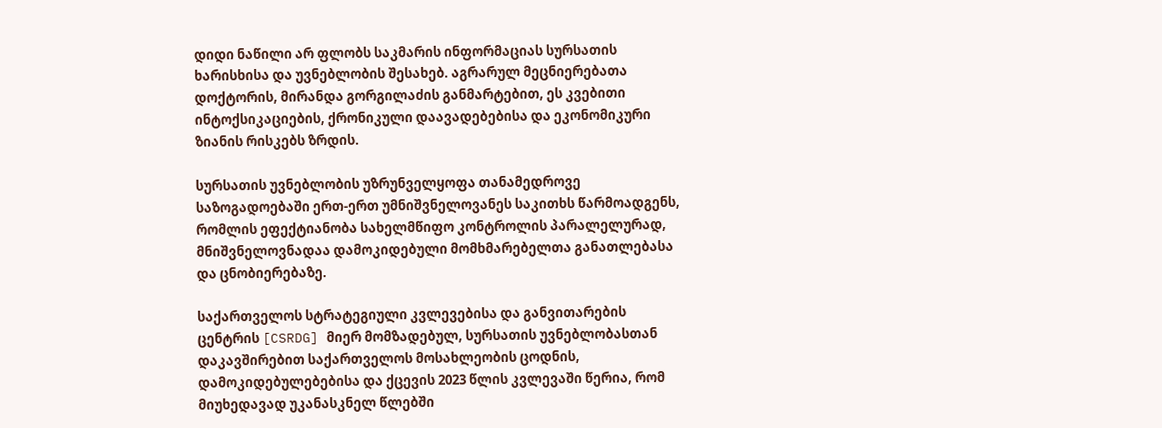დიდი ნაწილი არ ფლობს საკმარის ინფორმაციას სურსათის ხარისხისა და უვნებლობის შესახებ. აგრარულ მეცნიერებათა დოქტორის, მირანდა გორგილაძის განმარტებით, ეს კვებითი ინტოქსიკაციების, ქრონიკული დაავადებებისა და ეკონომიკური ზიანის რისკებს ზრდის.

სურსათის უვნებლობის უზრუნველყოფა თანამედროვე საზოგადოებაში ერთ-ერთ უმნიშვნელოვანეს საკითხს წარმოადგენს, რომლის ეფექტიანობა სახელმწიფო კონტროლის პარალელურად, მნიშვნელოვნადაა დამოკიდებული მომხმარებელთა განათლებასა და ცნობიერებაზე.

საქართველოს სტრატეგიული კვლევებისა და განვითარების ცენტრის [CSRDG] მიერ მომზადებულ, სურსათის უვნებლობასთან დაკავშირებით საქართველოს მოსახლეობის ცოდნის, დამოკიდებულებებისა და ქცევის 2023 წლის კვლევაში წერია, რომ მიუხედავად უკანასკნელ წლებში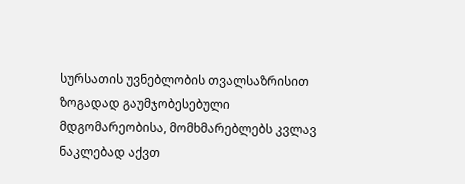სურსათის უვნებლობის თვალსაზრისით ზოგადად გაუმჯობესებული მდგომარეობისა, მომხმარებლებს კვლავ ნაკლებად აქვთ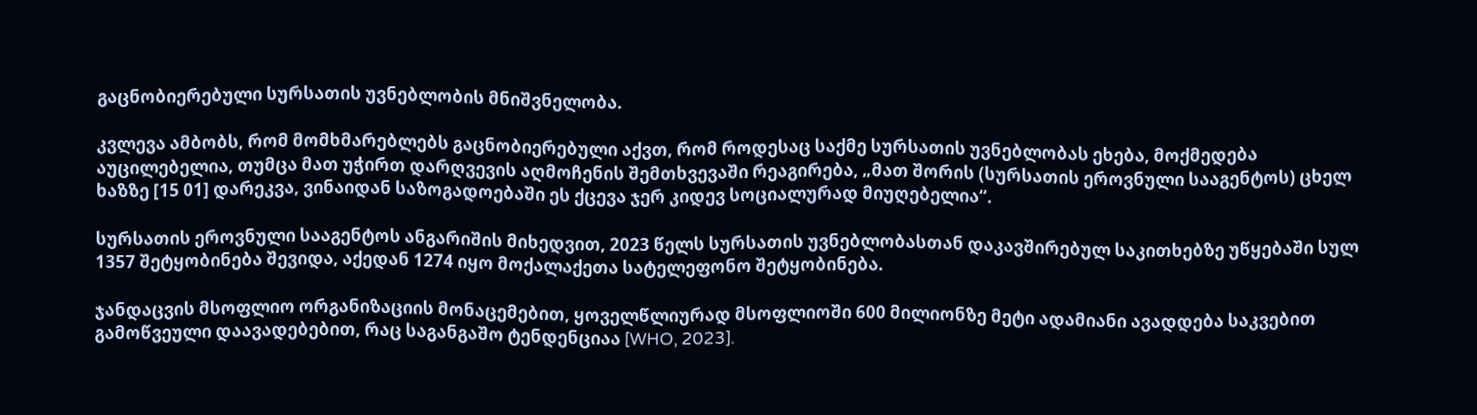გაცნობიერებული სურსათის უვნებლობის მნიშვნელობა.

კვლევა ამბობს, რომ მომხმარებლებს გაცნობიერებული აქვთ, რომ როდესაც საქმე სურსათის უვნებლობას ეხება, მოქმედება აუცილებელია, თუმცა მათ უჭირთ დარღვევის აღმოჩენის შემთხვევაში რეაგირება, „მათ შორის (სურსათის ეროვნული სააგენტოს) ცხელ ხაზზე [15 01] დარეკვა, ვინაიდან საზოგადოებაში ეს ქცევა ჯერ კიდევ სოციალურად მიუღებელია“.

სურსათის ეროვნული სააგენტოს ანგარიშის მიხედვით, 2023 წელს სურსათის უვნებლობასთან დაკავშირებულ საკითხებზე უწყებაში სულ 1357 შეტყობინება შევიდა, აქედან 1274 იყო მოქალაქეთა სატელეფონო შეტყობინება.

ჯანდაცვის მსოფლიო ორგანიზაციის მონაცემებით, ყოველწლიურად მსოფლიოში 600 მილიონზე მეტი ადამიანი ავადდება საკვებით გამოწვეული დაავადებებით, რაც საგანგაშო ტენდენციაა [WHO, 2023].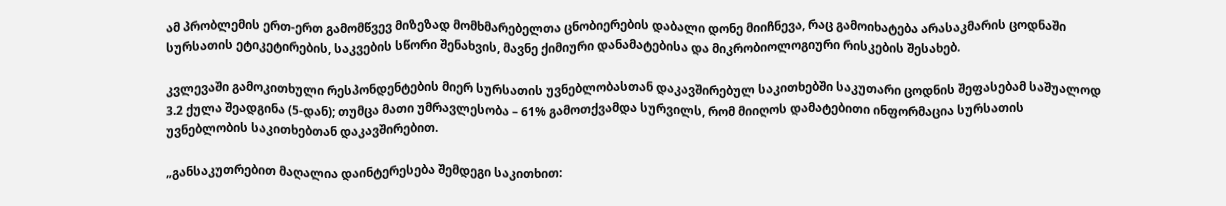ამ პრობლემის ერთ-ერთ გამომწვევ მიზეზად მომხმარებელთა ცნობიერების დაბალი დონე მიიჩნევა, რაც გამოიხატება არასაკმარის ცოდნაში სურსათის ეტიკეტირების, საკვების სწორი შენახვის, მავნე ქიმიური დანამატებისა და მიკრობიოლოგიური რისკების შესახებ.

კვლევაში გამოკითხული რესპონდენტების მიერ სურსათის უვნებლობასთან დაკავშირებულ საკითხებში საკუთარი ცოდნის შეფასებამ საშუალოდ 3.2 ქულა შეადგინა (5-დან); თუმცა მათი უმრავლესობა – 61% გამოთქვამდა სურვილს, რომ მიიღოს დამატებითი ინფორმაცია სურსათის უვნებლობის საკითხებთან დაკავშირებით.

„განსაკუთრებით მაღალია დაინტერესება შემდეგი საკითხით: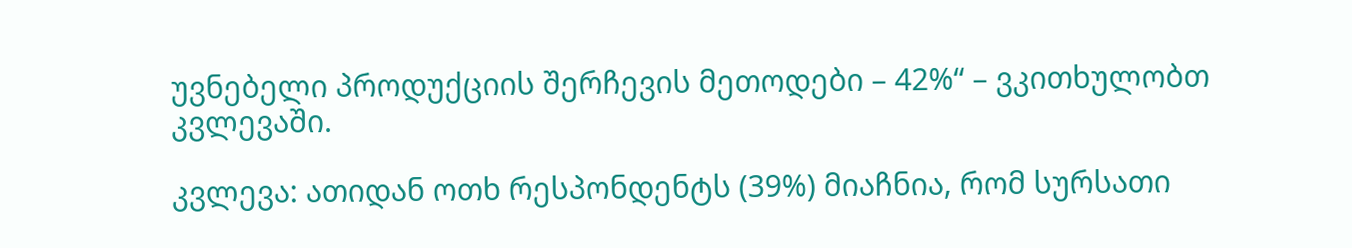უვნებელი პროდუქციის შერჩევის მეთოდები – 42%“ – ვკითხულობთ კვლევაში.

კვლევა: ათიდან ოთხ რესპონდენტს (39%) მიაჩნია, რომ სურსათი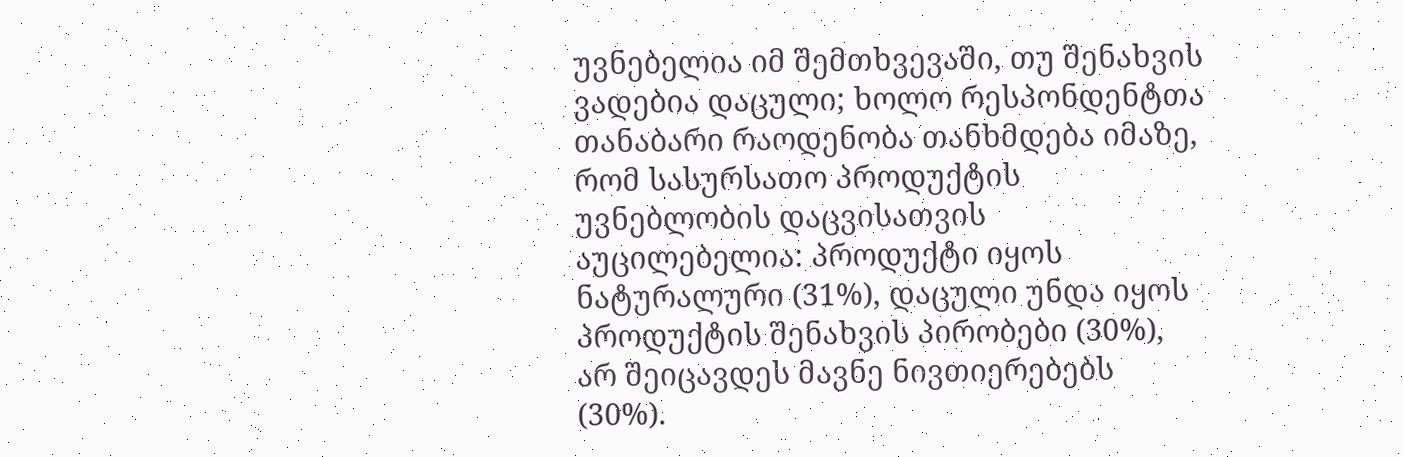უვნებელია იმ შემთხვევაში, თუ შენახვის ვადებია დაცული; ხოლო რესპონდენტთა თანაბარი რაოდენობა თანხმდება იმაზე, რომ სასურსათო პროდუქტის უვნებლობის დაცვისათვის აუცილებელია: პროდუქტი იყოს ნატურალური (31%), დაცული უნდა იყოს პროდუქტის შენახვის პირობები (30%), არ შეიცავდეს მავნე ნივთიერებებს (30%).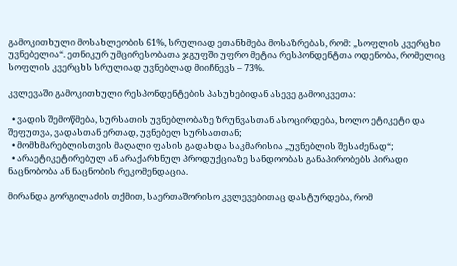გამოკითხული მოსახლეობის 61%, სრულიად ეთანხმება მოსაზრებას, რომ: „სოფლის კვერცხი უვნებელია“. ეთნიკურ უმცირესობათა ჯგუფში უფრო მეტია რესპონდენტთა ოდენობა, რომელიც სოფლის კვერცხს სრულიად უვნებლად მიიჩნევს – 73%.

კვლევაში გამოკითხული რესპონდენტების პასუხებიდან ასევე გამოიკვეთა:

  • ვადის შემოწმება, სურსათის უვნებლობაზე ზრუნვასთან ასოცირდება, ხოლო ეტიკეტი და შეფუთვა, ვადასთან ერთად, უვნებელ სურსათთან;
  • მომხმარებლისთვის მაღალი ფასის გადახდა საკმარისია „უვნებლის შესაძენად“;
  • არაეტიკეტირებულ ან არაქარხნულ პროდუქციაზე სანდოობას განაპირობებს პირადი ნაცნობობა ან ნაცნობის რეკომენდაცია.

მირანდა გორგილაძის თქმით, საერთაშორისო კვლევებითაც დასტურდება, რომ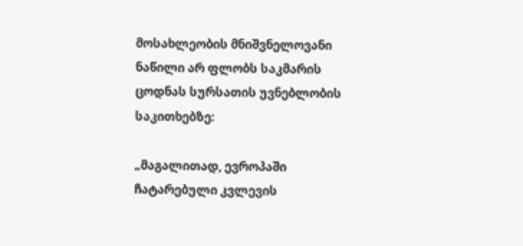მოსახლეობის მნიშვნელოვანი ნაწილი არ ფლობს საკმარის ცოდნას სურსათის უვნებლობის საკითხებზე:

„მაგალითად, ევროპაში ჩატარებული კვლევის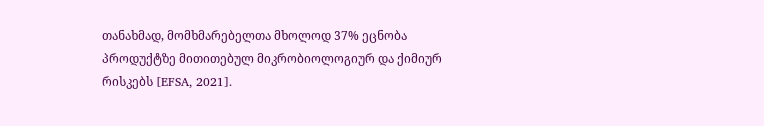თანახმად, მომხმარებელთა მხოლოდ 37% ეცნობა პროდუქტზე მითითებულ მიკრობიოლოგიურ და ქიმიურ რისკებს [EFSA, 2021].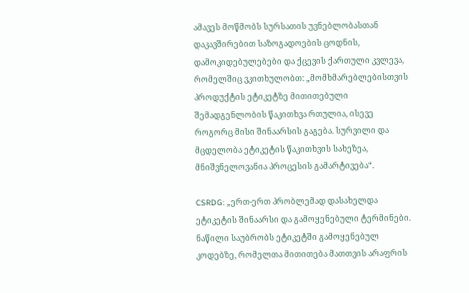ამავეს მოწმობს სურსათის უვნებლობასთან დაკავშირებით საზოგადოების ცოდნის, დამოკიდებულებები და ქცევის ქართული კვლევა, რომელშიც ვკითხულობთ: „მომხმარებლებისთვის პროდუქტის ეტიკეტზე მითითებული შემადგენლობის წაკითხვა რთულია, ისევე როგორც მისი შინაარსის გაგება. სურვილი და მცდელობა ეტიკეტის წაკითხვის სახეზეა, მნიშვნელოვანია პროცესის გამარტივება“.

CSRDG: „ერთ-ერთ პრობლემად დასახელდა ეტიკეტის შინაარსი და გამოყენებული ტერმინები. ნაწილი საუბრობს ეტიკეტში გამოყენებულ კოდებზე, რომელთა მითითება მათთვის არაფრის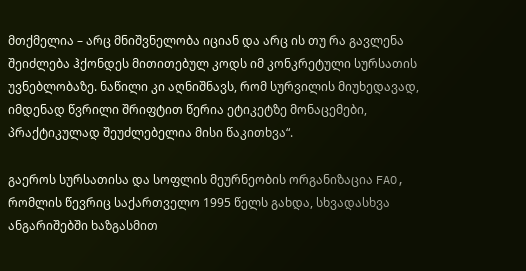მთქმელია – არც მნიშვნელობა იციან და არც ის თუ რა გავლენა შეიძლება ჰქონდეს მითითებულ კოდს იმ კონკრეტული სურსათის უვნებლობაზე. ნაწილი კი აღნიშნავს, რომ სურვილის მიუხედავად, იმდენად წვრილი შრიფტით წერია ეტიკეტზე მონაცემები, პრაქტიკულად შეუძლებელია მისი წაკითხვა“.

გაეროს სურსათისა და სოფლის მეურნეობის ორგანიზაცია FAO, რომლის წევრიც საქართველო 1995 წელს გახდა, სხვადასხვა ანგარიშებში ხაზგასმით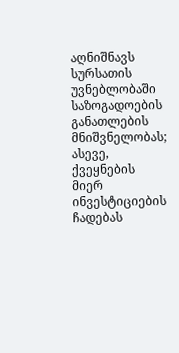აღნიშნავს სურსათის უვნებლობაში საზოგადოების განათლების მნიშვნელობას; ასევე, ქვეყნების მიერ ინვესტიციების ჩადებას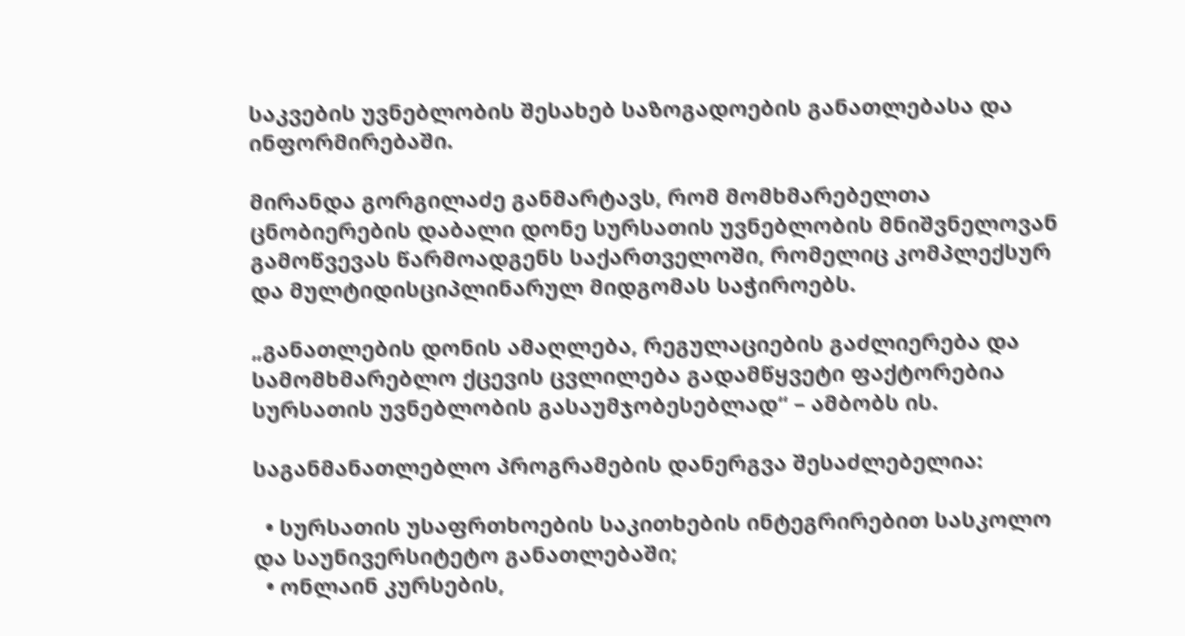საკვების უვნებლობის შესახებ საზოგადოების განათლებასა და ინფორმირებაში.

მირანდა გორგილაძე განმარტავს, რომ მომხმარებელთა ცნობიერების დაბალი დონე სურსათის უვნებლობის მნიშვნელოვან გამოწვევას წარმოადგენს საქართველოში, რომელიც კომპლექსურ და მულტიდისციპლინარულ მიდგომას საჭიროებს.

„განათლების დონის ამაღლება, რეგულაციების გაძლიერება და სამომხმარებლო ქცევის ცვლილება გადამწყვეტი ფაქტორებია სურსათის უვნებლობის გასაუმჯობესებლად“ – ამბობს ის.

საგანმანათლებლო პროგრამების დანერგვა შესაძლებელია:

  • სურსათის უსაფრთხოების საკითხების ინტეგრირებით სასკოლო და საუნივერსიტეტო განათლებაში;
  • ონლაინ კურსების,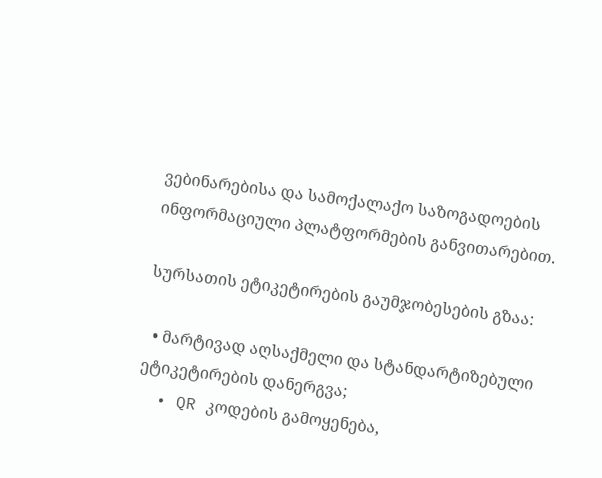ვებინარებისა და სამოქალაქო საზოგადოების ინფორმაციული პლატფორმების განვითარებით.

სურსათის ეტიკეტირების გაუმჯობესების გზაა:

  • მარტივად აღსაქმელი და სტანდარტიზებული ეტიკეტირების დანერგვა;
  • QR კოდების გამოყენება,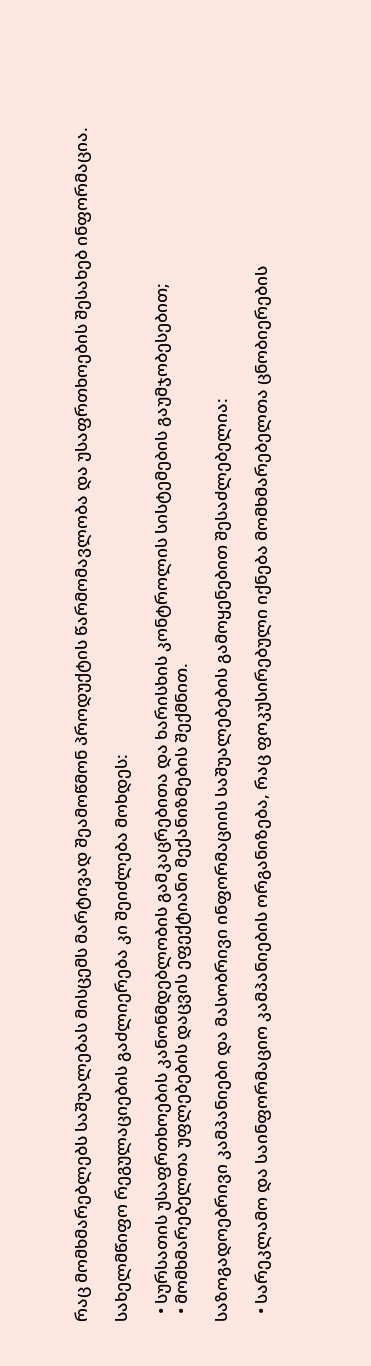რაც მომხმარებლებს საშუალებას მისცემს მარტივად შეამოწმონ პროდუქტის წარმომავლობა და უსაფრთხოების შესახებ ინფორმაცია.

სახელმწიფო რეგულაციების გაძლიერება კი შეიძლება მოხდეს:

  • სურსათის უსაფრთხოების კანონმდებლობის გამკაცრებითა და ხარისხის კონტროლის სისტემების გაუმჯობესებით;
  • მომხმარებელთა უფლებების დაცვის ეფექტიანი მექანიზმების შექმნით.

საზოგადოებრივი კამპანიები და მასობრივი ინფორმაციის საშუალებების გამოყენებით შესაძლებელია:

  • სარეკლამო და საინფორმაციო კამპანიების ორგანიზება, რაც ფოკუსირებული იქნება მომხმარებელთა ცნობიერების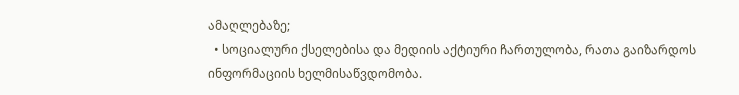ამაღლებაზე;
  • სოციალური ქსელებისა და მედიის აქტიური ჩართულობა, რათა გაიზარდოს ინფორმაციის ხელმისაწვდომობა.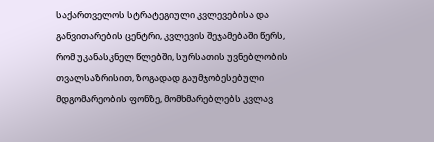საქართველოს სტრატეგიული კვლევებისა და განვითარების ცენტრი, კვლევის შეჯამებაში წერს, რომ უკანასკნელ წლებში, სურსათის უვნებლობის თვალსაზრისით, ზოგადად გაუმჯობესებული მდგომარეობის ფონზე, მომხმარებლებს კვლავ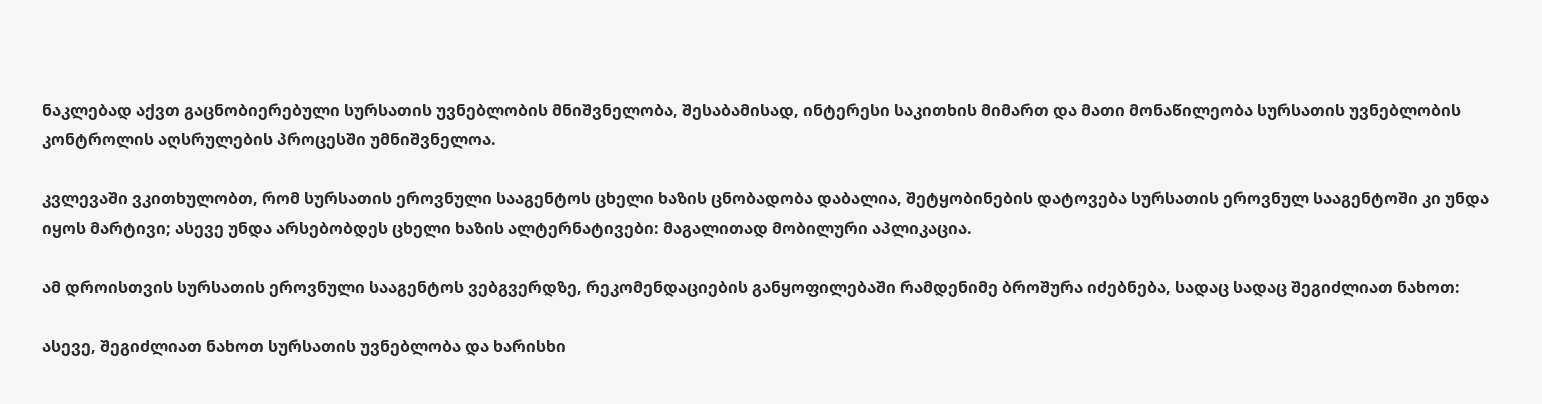ნაკლებად აქვთ გაცნობიერებული სურსათის უვნებლობის მნიშვნელობა, შესაბამისად, ინტერესი საკითხის მიმართ და მათი მონაწილეობა სურსათის უვნებლობის კონტროლის აღსრულების პროცესში უმნიშვნელოა.

კვლევაში ვკითხულობთ, რომ სურსათის ეროვნული სააგენტოს ცხელი ხაზის ცნობადობა დაბალია, შეტყობინების დატოვება სურსათის ეროვნულ სააგენტოში კი უნდა იყოს მარტივი; ასევე უნდა არსებობდეს ცხელი ხაზის ალტერნატივები: მაგალითად მობილური აპლიკაცია.

ამ დროისთვის სურსათის ეროვნული სააგენტოს ვებგვერდზე, რეკომენდაციების განყოფილებაში რამდენიმე ბროშურა იძებნება, სადაც სადაც შეგიძლიათ ნახოთ:

ასევე, შეგიძლიათ ნახოთ სურსათის უვნებლობა და ხარისხი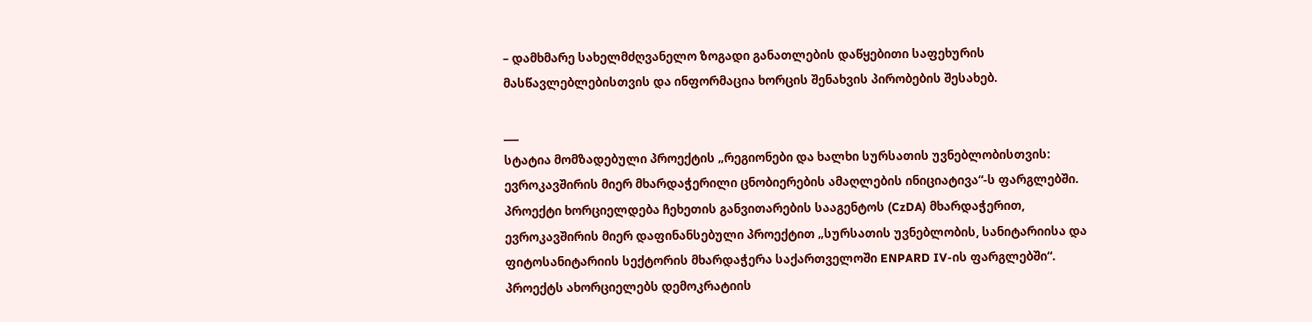– დამხმარე სახელმძღვანელო ზოგადი განათლების დაწყებითი საფეხურის მასწავლებლებისთვის და ინფორმაცია ხორცის შენახვის პირობების შესახებ.

___
სტატია მომზადებული პროექტის „რეგიონები და ხალხი სურსათის უვნებლობისთვის: ევროკავშირის მიერ მხარდაჭერილი ცნობიერების ამაღლების ინიციატივა“-ს ფარგლებში. პროექტი ხორციელდება ჩეხეთის განვითარების სააგენტოს (CzDA) მხარდაჭერით, ევროკავშირის მიერ დაფინანსებული პროექტით „სურსათის უვნებლობის, სანიტარიისა და ფიტოსანიტარიის სექტორის მხარდაჭერა საქართველოში ENPARD IV-ის ფარგლებში“. პროექტს ახორციელებს დემოკრატიის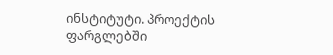ინსტიტუტი. პროექტის ფარგლებში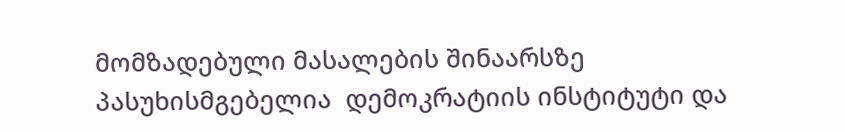მომზადებული მასალების შინაარსზე პასუხისმგებელია  დემოკრატიის ინსტიტუტი და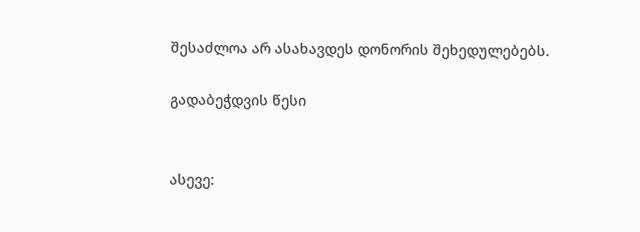შესაძლოა არ ასახავდეს დონორის შეხედულებებს.

გადაბეჭდვის წესი


ასევე: